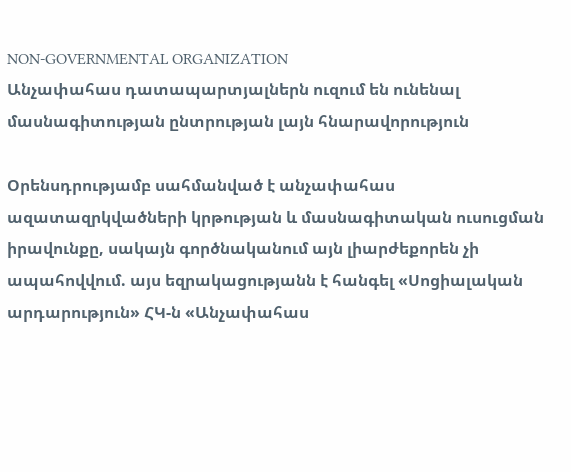NON-GOVERNMENTAL ORGANIZATION
Անչափահաս դատապարտյալներն ուզում են ունենալ մասնագիտության ընտրության լայն հնարավորություն

Օրենսդրությամբ սահմանված է անչափահաս ազատազրկվածների կրթության և մասնագիտական ուսուցման իրավունքը, սակայն գործնականում այն լիարժեքորեն չի ապահովվում. այս եզրակացությանն է հանգել «Սոցիալական արդարություն» ՀԿ-ն «Անչափահաս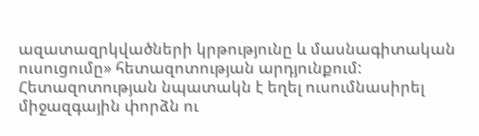ազատազրկվածների կրթությունը և մասնագիտական ուսուցումը» հետազոտության արդյունքում:
Հետազոտության նպատակն է եղել ուսումնասիրել միջազգային փորձն ու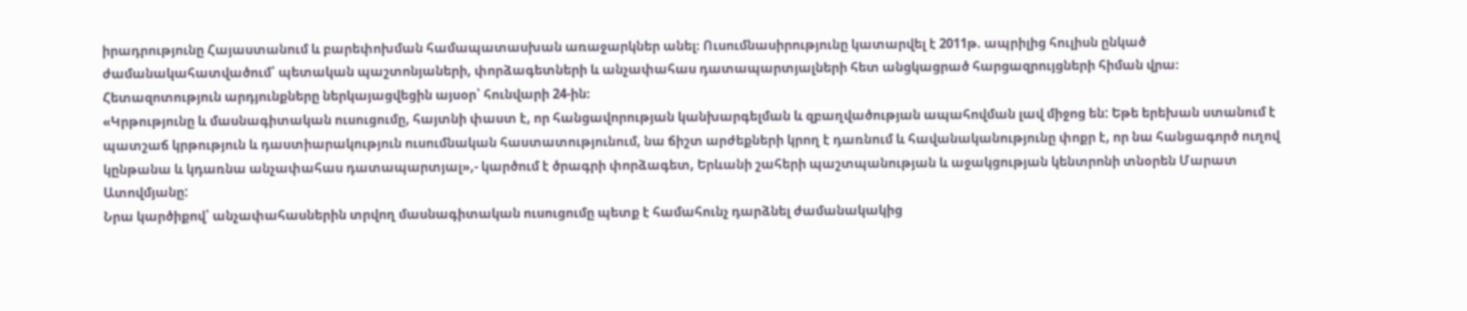իրադրությունը Հայաստանում և բարեփոխման համապատասխան առաջարկներ անել։ Ուսումնասիրությունը կատարվել է 2011թ. ապրիլից հուլիսն ընկած ժամանակահատվածում՝ պետական պաշտոնյաների, փորձագետների և անչափահաս դատապարտյալների հետ անցկացրած հարցազրույցների հիման վրա։ Հետազոտություն արդյունքները ներկայացվեցին այսօր՝ հունվարի 24-ին։
«Կրթությունը և մասնագիտական ուսուցումը, հայտնի փաստ է, որ հանցավորության կանխարգելման և զբաղվածության ապահովման լավ միջոց են: Եթե երեխան ստանում է պատշաճ կրթություն և դաստիարակություն ուսումնական հաստատությունում, նա ճիշտ արժեքների կրող է դառնում և հավանականությունը փոքր է, որ նա հանցագործ ուղով կընթանա և կդառնա անչափահաս դատապարտյալ»,- կարծում է ծրագրի փորձագետ, Երևանի շահերի պաշտպանության և աջակցության կենտրոնի տնօրեն Մարատ Ատովմյանը:
Նրա կարծիքով՝ անչափահասներին տրվող մասնագիտական ուսուցումը պետք է համահունչ դարձնել ժամանակակից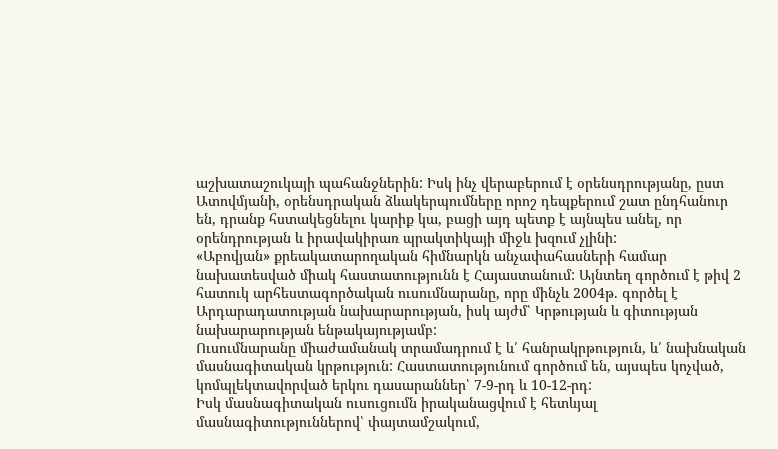աշխատաշուկայի պահանջներին: Իսկ ինչ վերաբերում է օրենսդրությանը, ըստ Ատովմյանի, օրենսդրական ձևակերպումները որոշ դեպքերում շատ ընդհանուր են, դրանք հստակեցնելու կարիք կա, բացի այդ պետք է այնպես անել, որ օրենդրության և իրավակիրառ պրակտիկայի միջև խզում չլինի:
«Աբովյան» քրեակատարողական հիմնարկն անչափահասների համար նախատեսված միակ հաստատությունն է Հայաստանում: Այնտեղ գործում է թիվ 2 հատուկ արհեստագործական ուսումնարանը, որը մինչև 2004թ. գործել է Արդարադատության նախարարության, իսկ այժմ՝ Կրթության և գիտության նախարարության ենթակայությամբ:
Ուսումնարանը միաժամանակ տրամադրում է և՛ հանրակրթություն, և՛ նախնական մասնագիտական կրթություն: Հաստատությունում գործում են, այսպես կոչված, կոմպլեկտավորված երկու դասարաններ՝ 7-9-րդ և 10-12-րդ:
Իսկ մասնագիտական ուսուցումն իրականացվում է հետևյալ մասնագիտություններով՝ փայտամշակում,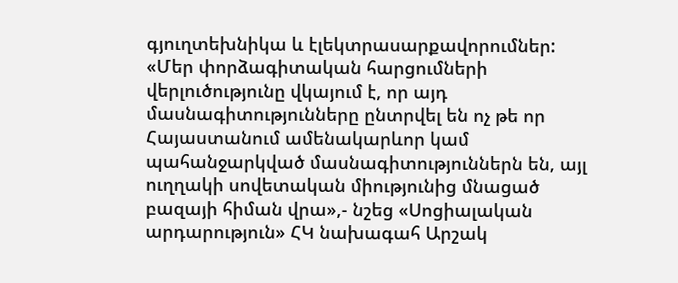գյուղտեխնիկա և էլեկտրասարքավորումներ:
«Մեր փորձագիտական հարցումների վերլուծությունը վկայում է, որ այդ մասնագիտությունները ընտրվել են ոչ թե որ Հայաստանում ամենակարևոր կամ պահանջարկված մասնագիտություններն են, այլ ուղղակի սովետական միությունից մնացած բազայի հիման վրա»,- նշեց «Սոցիալական արդարություն» ՀԿ նախագահ Արշակ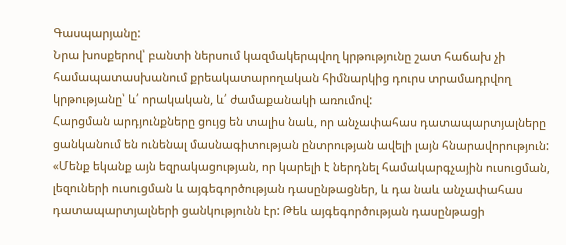Գասպարյանը:
Նրա խոսքերով՝ բանտի ներսում կազմակերպվող կրթությունը շատ հաճախ չի համապատասխանում քրեակատարողական հիմնարկից դուրս տրամադրվող կրթությանը՝ և՛ որակական, և՛ ժամաքանակի առումով:
Հարցման արդյունքները ցույց են տալիս նաև, որ անչափահաս դատապարտյալները ցանկանում են ունենալ մասնագիտության ընտրության ավելի լայն հնարավորություն:
«Մենք եկանք այն եզրակացության, որ կարելի է ներդնել համակարգչային ուսուցման, լեզուների ուսուցման և այգեգործության դասընթացներ, և դա նաև անչափահաս դատապարտյալների ցանկությունն էր: Թեև այգեգործության դասընթացի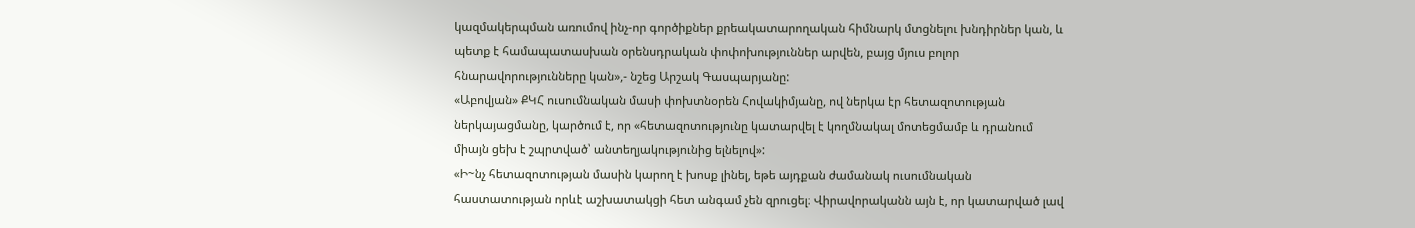կազմակերպման առումով ինչ-որ գործիքներ քրեակատարողական հիմնարկ մտցնելու խնդիրներ կան, և պետք է համապատասխան օրենսդրական փոփոխություններ արվեն, բայց մյուս բոլոր հնարավորությունները կան»,- նշեց Արշակ Գասպարյանը:
«Աբովյան» ՔԿՀ ուսումնական մասի փոխտնօրեն Հովակիմյանը, ով ներկա էր հետազոտության ներկայացմանը, կարծում է, որ «հետազոտությունը կատարվել է կողմնակալ մոտեցմամբ և դրանում միայն ցեխ է շպրտված՝ անտեղյակությունից ելնելով»:
«Ի~նչ հետազոտության մասին կարող է խոսք լինել, եթե այդքան ժամանակ ուսումնական հաստատության որևէ աշխատակցի հետ անգամ չեն զրուցել։ Վիրավորականն այն է, որ կատարված լավ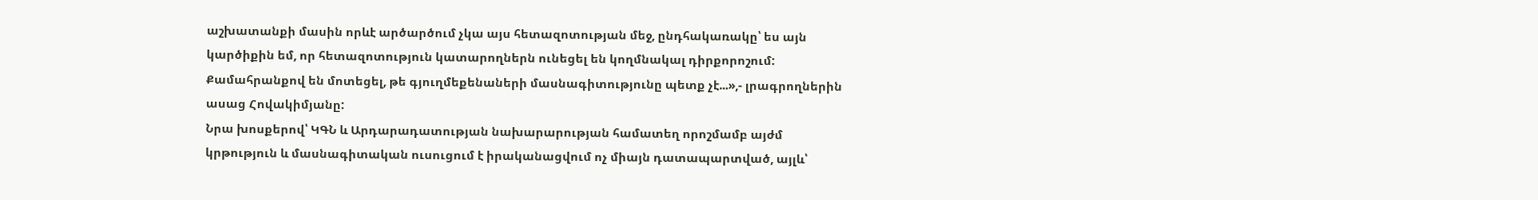աշխատանքի մասին որևէ արծարծում չկա այս հետազոտության մեջ, ընդհակառակը՝ ես այն կարծիքին եմ, որ հետազոտություն կատարողներն ունեցել են կողմնակալ դիրքորոշում: Քամահրանքով են մոտեցել, թե գյուղմեքենաների մասնագիտությունը պետք չէ...»,- լրագրողներին ասաց Հովակիմյանը:
Նրա խոսքերով՝ ԿԳՆ և Արդարադատության նախարարության համատեղ որոշմամբ այժմ կրթություն և մասնագիտական ուսուցում է իրականացվում ոչ միայն դատապարտված, այլև՝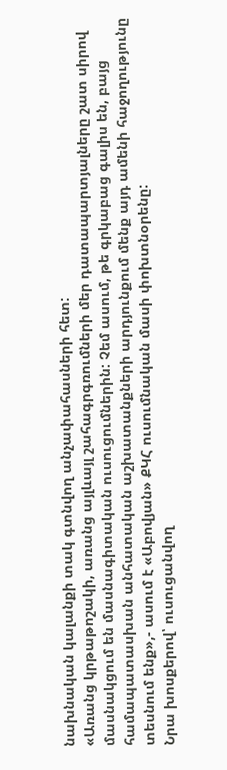նախնական կալանքի տակ գտնվող անչափահասների հետ:
«Առանց կրթաթոշակի, առանց այլևայլ շահագրգռումների մեր դատապարտյալները շատ սիրով մասնակցում են մասնագիտական ուսուցումներին: Չեմ ասում, թե գրկաբաց գալիս են, բայց համապատասխան անհատական աշխատանքների արդյունքում մենք այդ ամենի հաջողությունը տեսնում ենք»,- ասում է «Աբովյան» ՔԿՀ ուսումնական մասի փոխտնօրենը:
Նրա խոսքերով՝ ուսուցանվող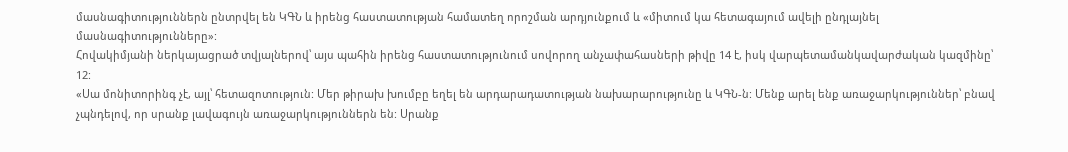մասնագիտություններն ընտրվել են ԿԳՆ և իրենց հաստատության համատեղ որոշման արդյունքում և «միտում կա հետագայում ավելի ընդլայնել մասնագիտությունները»:
Հովակիմյանի ներկայացրած տվյալներով՝ այս պահին իրենց հաստատությունում սովորող անչափահասների թիվը 14 է, իսկ վարպետամանկավարժական կազմինը՝ 12:
«Սա մոնիտորինգ չէ, այլ՝ հետազոտություն: Մեր թիրախ խումբը եղել են արդարադատության նախարարությունը և ԿԳՆ-ն: Մենք արել ենք առաջարկություններ՝ բնավ չպնդելով, որ սրանք լավագույն առաջարկություններն են: Սրանք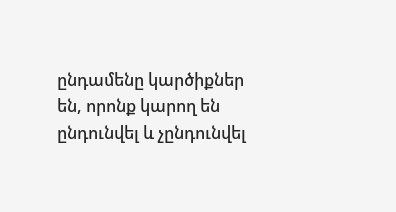ընդամենը կարծիքներ են, որոնք կարող են ընդունվել և չընդունվել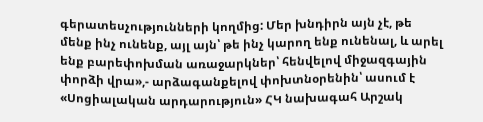գերատեսչությունների կողմից: Մեր խնդիրն այն չէ, թե մենք ինչ ունենք, այլ այն՝ թե ինչ կարող ենք ունենալ, և արել ենք բարեփոխման առաջարկներ՝ հենվելով միջազգային փորձի վրա»,- արձագանքելով փոխտնօրենին՝ ասում է «Սոցիալական արդարություն» ՀԿ նախագահ Արշակ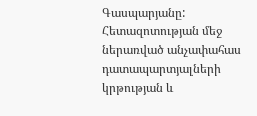Գասպարյանը:
Հետազոտության մեջ ներառված անչափահաս դատապարտյալների կրթության և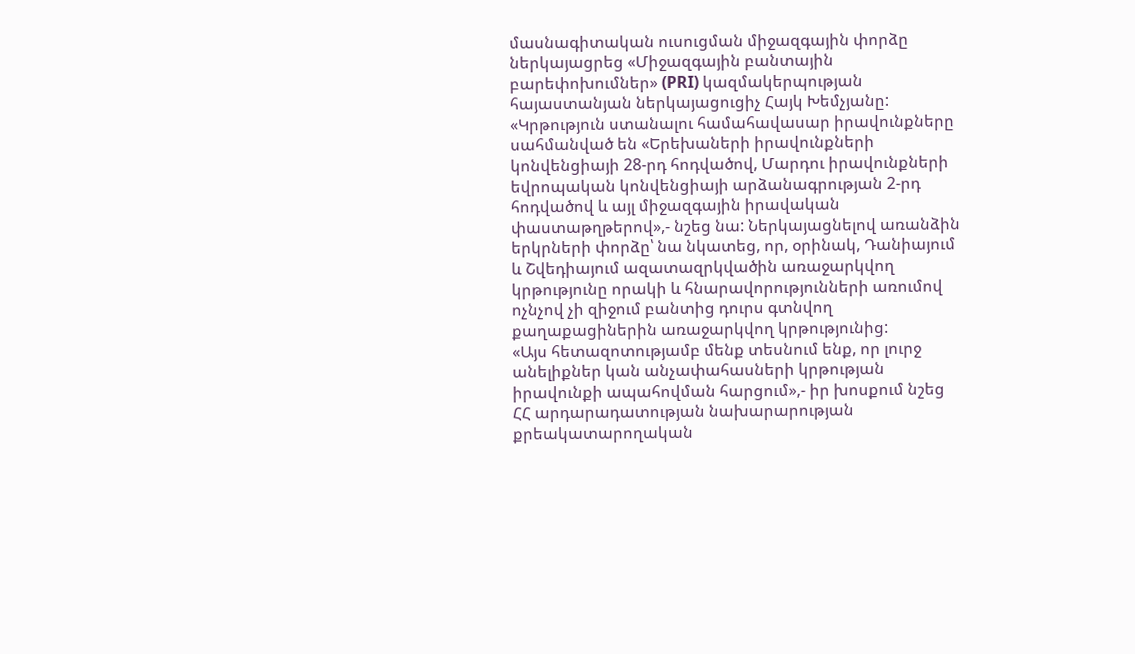մասնագիտական ուսուցման միջազգային փորձը ներկայացրեց «Միջազգային բանտային բարեփոխումներ» (PRI) կազմակերպության հայաստանյան ներկայացուցիչ Հայկ Խեմչյանը:
«Կրթություն ստանալու համահավասար իրավունքները սահմանված են «Երեխաների իրավունքների կոնվենցիայի 28-րդ հոդվածով, Մարդու իրավունքների եվրոպական կոնվենցիայի արձանագրության 2-րդ հոդվածով և այլ միջազգային իրավական փաստաթղթերով»,- նշեց նա: Ներկայացնելով առանձին երկրների փորձը՝ նա նկատեց, որ, օրինակ, Դանիայում և Շվեդիայում ազատազրկվածին առաջարկվող կրթությունը որակի և հնարավորությունների առումով ոչնչով չի զիջում բանտից դուրս գտնվող քաղաքացիներին առաջարկվող կրթությունից:
«Այս հետազոտությամբ մենք տեսնում ենք, որ լուրջ անելիքներ կան անչափահասների կրթության իրավունքի ապահովման հարցում»,- իր խոսքում նշեց ՀՀ արդարադատության նախարարության քրեակատարողական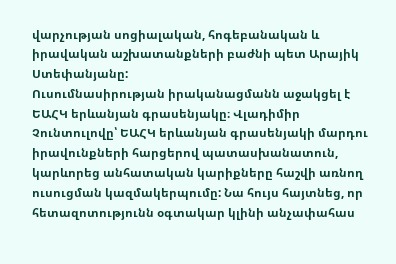վարչության սոցիալական, հոգեբանական և իրավական աշխատանքների բաժնի պետ Արայիկ Ստեփանյանը:
Ուսումնասիրության իրականացմանն աջակցել է ԵԱՀԿ երևանյան գրասենյակը։ Վլադիմիր Չունտուլովը՝ ԵԱՀԿ երևանյան գրասենյակի մարդու իրավունքների հարցերով պատասխանատուն, կարևորեց անհատական կարիքները հաշվի առնող ուսուցման կազմակերպումը: Նա հույս հայտնեց, որ հետազոտությունն օգտակար կլինի անչափահաս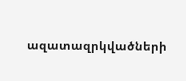ազատազրկվածների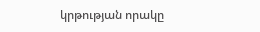կրթության որակը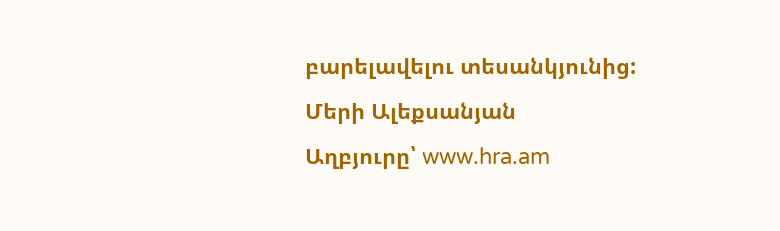բարելավելու տեսանկյունից:
Մերի Ալեքսանյան
Աղբյուրը՝ www.hra.am